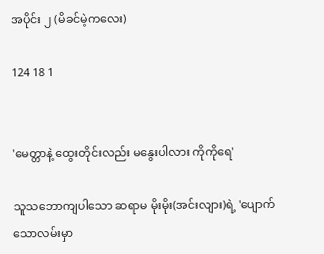အပိုင်း ၂ (မိခင်မဲ့ကလေး)

124 18 1


'မေတ္တာနဲ့ ထွေးတိုင်းလည်း မနွေးပါလား ကိုကိုရေ'

သူသဘောကျပါသော ဆရာမ မိုးမိုး(အင်းလျား)ရဲ့ 'ပျောက်သောလမ်းမှာ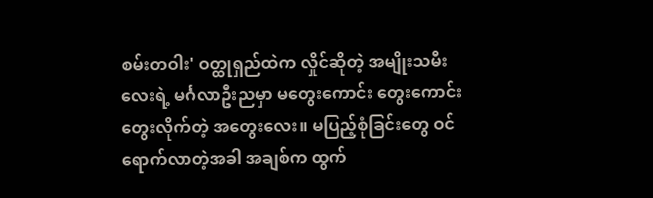စမ်းတဝါး' ဝတ္ထုရှည်ထဲက လှိုင်ဆိုတဲ့ အမျိုးသမီးလေးရဲ့ မင်္ဂလာဦးညမှာ မတွေးကောင်း တွေးကောင်း တွေးလိုက်တဲ့ အတွေးလေး။ မပြည့်စုံခြင်းတွေ ဝင်ရောက်လာတဲ့အခါ အချစ်က ထွက်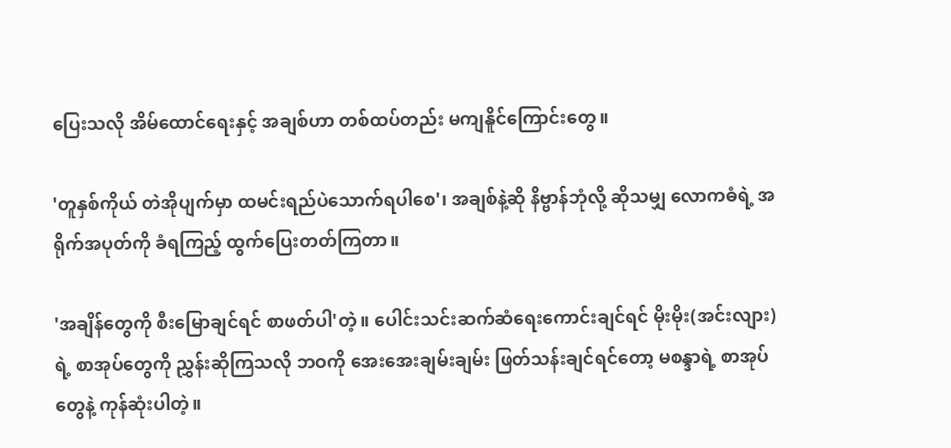ပြေးသလို အိမ်ထောင်ရေးနှင့် အချစ်ဟာ တစ်ထပ်တည်း မကျနိူင်ကြောင်းတွေ။

'တူနှစ်ကိုယ် တဲအိုပျက်မှာ ထမင်းရည်ပဲသောက်ရပါစေ'၊ အချစ်နဲ့ဆို နိဗ္ဗာန်ဘုံလို့ ဆိုသမျှ လောကဓံရဲ့ အရိုက်အပုတ်ကို ခံရကြည့် ထွက်ပြေးတတ်ကြတာ။

'အချိန်တွေကို စီးမြောချင်ရင် စာဖတ်ပါ'တဲ့။ ပေါင်းသင်းဆက်ဆံရေးကောင်းချင်ရင် မိုးမိုး(အင်းလျား)ရဲ့ စာအုပ်တွေကို ညွှန်းဆိုကြသလို ဘဝကို အေးအေးချမ်းချမ်း ဖြတ်သန်းချင်ရင်တော့ မစန္ဒာရဲ့ စာအုပ်တွေနဲ့ ကုန်ဆုံးပါတဲ့။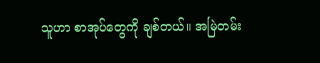သူဟာ စာအုပ်တွေကို ချစ်တယ်။ အမြဲတမ်း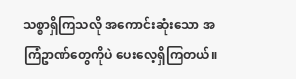သစ္စာရှိကြသလို အကောင်းဆုံးသော အကြံဥာဏ်တွေကိုပဲ ပေးလေ့ရှိကြတယ်။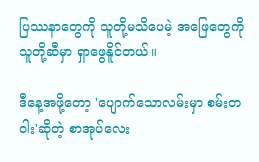ပြဿနာတွေကို သူတို့မသိပေမဲ့ အဖြေတွေကို သူတို့ဆီမှာ ရှာဖွေနိူင်တယ်။

ဒီနေ့အဖို့တော့ 'ပျောက်သောလမ်းမှာ စမ်းတဝါး'ဆိုတဲ့ စာအုပ်လေး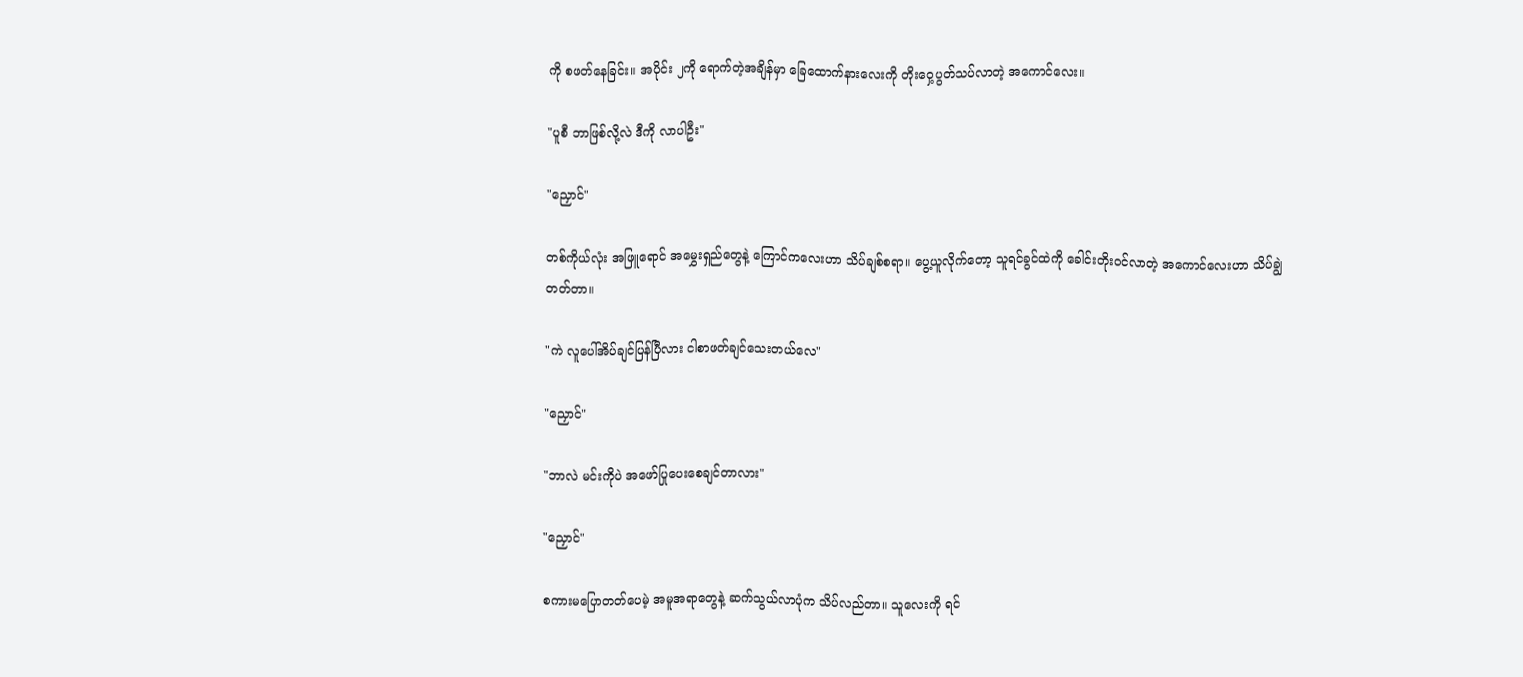ကို စဖတ်နေခြင်း။ အပိုင်း ၂ကို ရောက်တဲ့အချိန်မှာ ခြေထောက်နားလေးကို တိုးဝှေ့ပွတ်သပ်လာတဲ့ အကောင်လေး။

"ပူစီ ဘာဖြစ်လို့လဲ ဒီကို လာပါဦး"

"ညှောင်"

တစ်ကိုယ်လုံး အဖြူရောင် အမွှေးရှည်တွေနဲ့ ကြောင်ကလေးဟာ သိပ်ချစ်စရာ။ ပွေ့ယူလိုက်တော့ သူရင်ခွင်ထဲကို ခေါင်းတိုးဝင်လာတဲ့ အကောင်လေးဟာ သိပ်ချွဲတတ်တာ။

"ကဲ လူပေါ်အိပ်ချင်ပြန်ပြီလား ငါစာဖတ်ချင်သေးတယ်လေ"

"ညှောင်"

"ဘာလဲ မင်းကိုပဲ အဖော်ပြုပေးစေချင်တာလား"

"ညှောင်"

စကားမပြောတတ်ပေမဲ့ အမူအရာတွေနဲ့ ဆက်သွယ်လာပုံက သိပ်လည်တာ။ သူလေးကို ရင်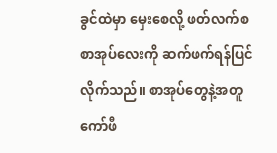ခွင်ထဲမှာ မှေးစေလို့ ဖတ်လက်စ စာအုပ်လေးကို ဆက်ဖက်ရန်ပြင်လိုက်သည်။ စာအုပ်တွေနဲ့အတူ ကော်ဖီ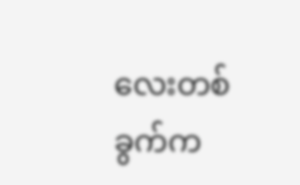လေးတစ်ခွက်က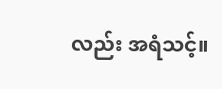လည်း အရံသင့်။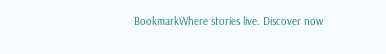BookmarkWhere stories live. Discover now